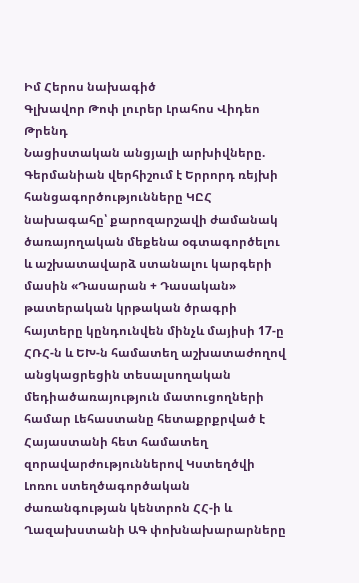Իմ Հերոս նախագիծ
Գլխավոր Թոփ լուրեր Լրահոս Վիդեո Թրենդ
Նացիստական անցյալի արխիվները. Գերմանիան վերհիշում է Երրորդ ռեյխի հանցագործությունները ԿԸՀ նախագահը՝ քարոզարշավի ժամանակ ծառայողական մեքենա օգտագործելու և աշխատավարձ ստանալու կարգերի մասին «Դասարան + Դասական» թատերական կրթական ծրագրի հայտերը կընդունվեն մինչև մայիսի 17-ը ՀՌՀ-ն և ԵԽ-ն համատեղ աշխատաժողով անցկացրեցին տեսալսողական մեդիածառայություն մատուցողների համար Լեհաստանը հետաքրքրված է Հայաստանի հետ համատեղ զորավարժություններով Կստեղծվի Լոռու ստեղծագործական ժառանգության կենտրոն ՀՀ-ի և Ղազախստանի ԱԳ փոխնախարարները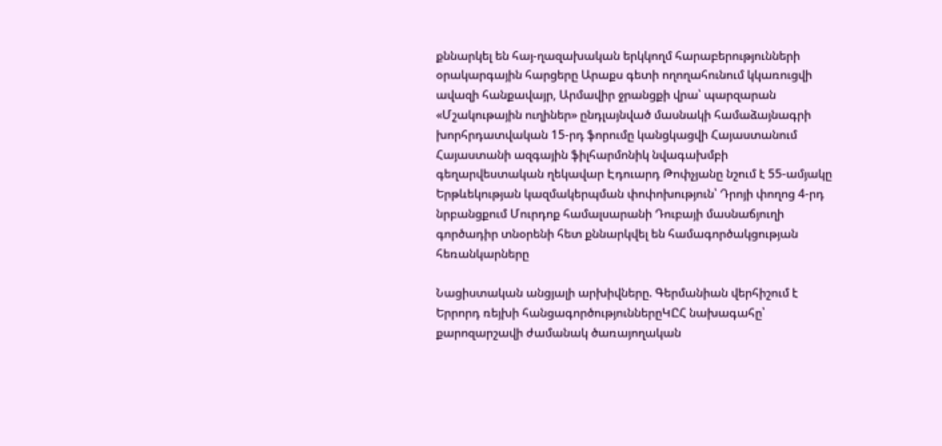քննարկել են հայ-ղազախական երկկողմ հարաբերությունների օրակարգային հարցերը Արաքս գետի ողողահունում կկառուցվի ավազի հանքավայր, Արմավիր ջրանցքի վրա՝ պարզարան «Մշակութային ուղիներ» ընդլայնված մասնակի համաձայնագրի խորհրդատվական 15-րդ ֆորումը կանցկացվի Հայաստանում Հայաստանի ազգային ֆիլհարմոնիկ նվագախմբի գեղարվեստական ղեկավար Էդուարդ Թոփչյանը նշում է 55-ամյակը Երթևեկության կազմակերպման փոփոխություն՝ Դրոյի փողոց 4-րդ նրբանցքում Մուրդոք համալսարանի Դուբայի մասնաճյուղի գործադիր տնօրենի հետ քննարկվել են համագործակցության հեռանկարները

Նացիստական անցյալի արխիվները. Գերմանիան վերհիշում է Երրորդ ռեյխի հանցագործություններըԿԸՀ նախագահը՝ քարոզարշավի ժամանակ ծառայողական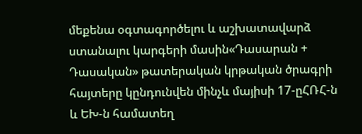մեքենա օգտագործելու և աշխատավարձ ստանալու կարգերի մասին«Դասարան + Դասական» թատերական կրթական ծրագրի հայտերը կընդունվեն մինչև մայիսի 17-ըՀՌՀ-ն և ԵԽ-ն համատեղ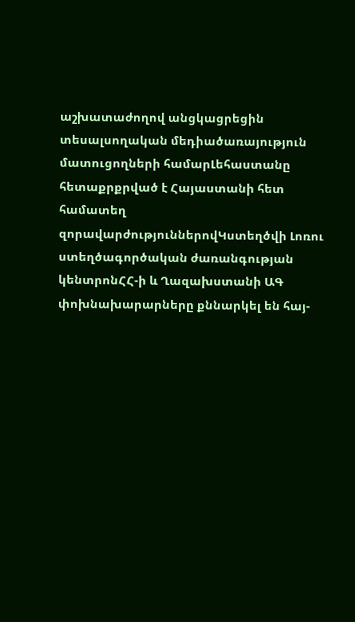աշխատաժողով անցկացրեցին տեսալսողական մեդիածառայություն մատուցողների համարԼեհաստանը հետաքրքրված է Հայաստանի հետ համատեղ զորավարժություններովԿստեղծվի Լոռու ստեղծագործական ժառանգության կենտրոնՀՀ-ի և Ղազախստանի ԱԳ փոխնախարարները քննարկել են հայ-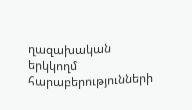ղազախական երկկողմ հարաբերությունների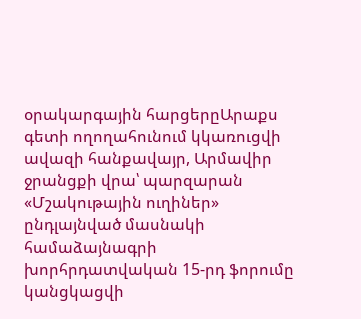օրակարգային հարցերըԱրաքս գետի ողողահունում կկառուցվի ավազի հանքավայր, Արմավիր ջրանցքի վրա՝ պարզարան «Մշակութային ուղիներ» ընդլայնված մասնակի համաձայնագրի խորհրդատվական 15-րդ ֆորումը կանցկացվի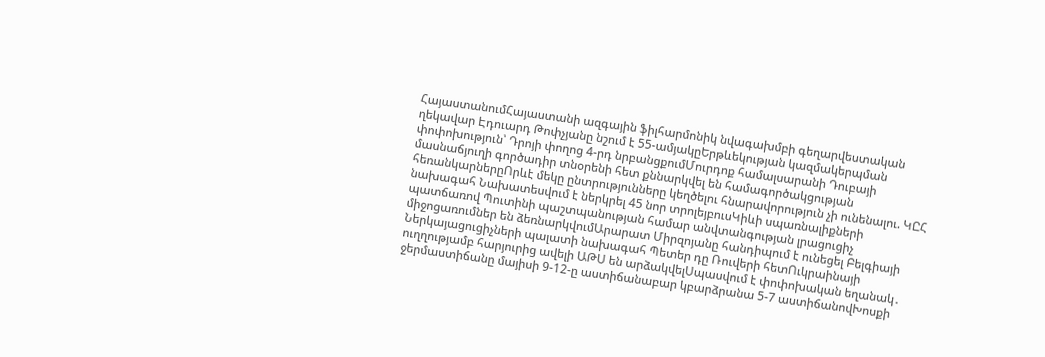ՀայաստանումՀայաստանի ազգային ֆիլհարմոնիկ նվագախմբի գեղարվեստական ղեկավար Էդուարդ Թոփչյանը նշում է 55-ամյակըԵրթևեկության կազմակերպման փոփոխություն՝ Դրոյի փողոց 4-րդ նրբանցքումՄուրդոք համալսարանի Դուբայի մասնաճյուղի գործադիր տնօրենի հետ քննարկվել են համագործակցության հեռանկարներըՈրևէ մեկը ընտրությունները կեղծելու հնարավորություն չի ունենալու. ԿԸՀ նախագահ Նախատեսվում է ներկրել 45 նոր տրոլեյբուսԿիևի սպառնալիքների պատճառով Պուտինի պաշտպանության համար անվտանգության լրացուցիչ միջոցառումներ են ձեռնարկվումԱրարատ Միրզոյանը հանդիպում է ունեցել Բելգիայի Ներկայացուցիչների պալատի նախագահ Պետեր դը Ռուվերի հետՈւկրաինայի ուղղությամբ հարյուրից ավելի ԱԹՍ են արձակվելՍպասվում է փոփոխական եղանակ․ ջերմաստիճանը մայիսի 9-12-ը աստիճանաբար կբարձրանա 5-7 աստիճանովԽոսքի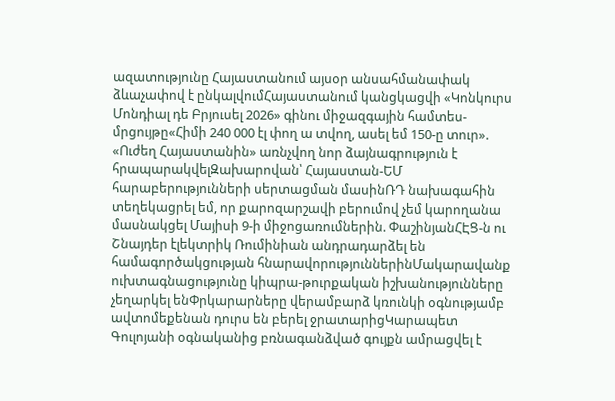ազատությունը Հայաստանում այսօր անսահմանափակ ձևաչափով է ընկալվումՀայաստանում կանցկացվի «Կոնկուրս Մոնդիալ դե Բրյուսել 2026» գինու միջազգային համտես-մրցույթը«Հիմի 240 000 էլ փող ա տվող, ասել եմ 150-ը տուր». «Ուժեղ Հայաստանին» առնչվող նոր ձայնագրություն է հրապարակվելԶախարովան՝ Հայաստան-ԵՄ հարաբերությունների սերտացման մասինՌԴ նախագահին տեղեկացրել եմ, որ քարոզարշավի բերումով չեմ կարողանա մասնակցել Մայիսի 9-ի միջոցառումներին. ՓաշինյանՀԷՑ-ն ու Շնայդեր էլեկտրիկ Ռումինիան անդրադարձել են համագործակցության հնարավորություններինՄակարավանք ուխտագնացությունը կիպրա-թուրքական իշխանությունները չեղարկել ենՓրկարարները վերամբարձ կռունկի օգնությամբ ավտոմեքենան դուրս են բերել ջրատարիցԿարապետ Գուլոյանի օգնականից բռնագանձված գույքն ամրացվել է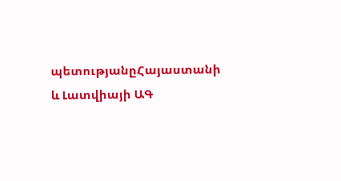պետությանըՀայաստանի և Լատվիայի ԱԳ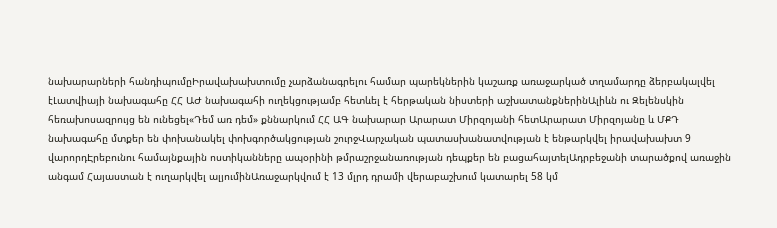նախարարների հանդիպումըԻրավախախտումը չարձանագրելու համար պարեկներին կաշառք առաջարկած տղամարդը ձերբակալվել էԼատվիայի նախագահը ՀՀ ԱԺ նախագահի ուղեկցությամբ հետևել է հերթական նիստերի աշխատանքներինԱլիևն ու Զելենսկին հեռախոսազրույց են ունեցել«Դեմ առ դեմ» քննարկում ՀՀ ԱԳ նախարար Արարատ Միրզոյանի հետԱրարատ Միրզոյանը և ՄՔԴ նախագահը մտքեր են փոխանակել փոխգործակցության շուրջՎարչական պատասխանատվության է ենթարկվել իրավախախտ 9 վարորդԷրեբունու համայնքային ոստիկանները ապօրինի թմրաշրջանառության դեպքեր են բացահայտելԱդրբեջանի տարածքով առաջին անգամ Հայաստան է ուղարկվել ալյումինԱռաջարկվում է 13 մլրդ դրամի վերաբաշխում կատարել 58 կմ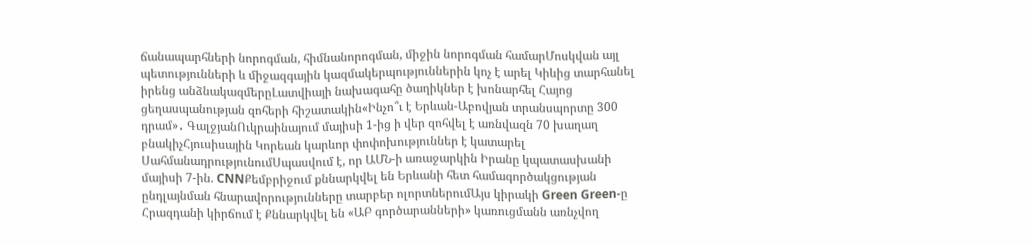ճանապարհների նորոգման, հիմնանորոգման, միջին նորոգման համարՄոսկվան այլ պետությունների և միջազգային կազմակերպություններին կոչ է արել Կիևից տարհանել իրենց անձնակազմերըԼատվիայի նախագահը ծաղիկներ է խոնարհել Հայոց ցեղասպանության զոհերի հիշատակին«Ինչո՞ւ է Երևան-Աբովյան տրանսպորտը 300 դրամ»․ ԳալջյանՈւկրաինայում մայիսի 1-ից ի վեր զոհվել է առնվազն 70 խաղաղ բնակիչՀյուսիսային Կորեան կարևոր փոփոխություններ է կատարել ՍահմանադրությունումՍպասվում է, որ ԱՄՆ-ի առաջարկին Իրանը կպատասխանի մայիսի 7-ին. CNNՔեմբրիջում քննարկվել են Երևանի հետ համագործակցության ընդլայնման հնարավորությունները տարբեր ոլորտներումԱյս կիրակի Green Green-ը Հրազդանի կիրճում է Քննարկվել են «ԱԲ գործարանների» կառուցմանն առնչվող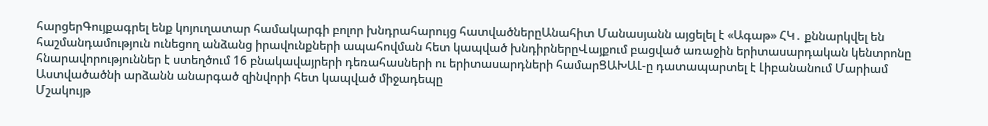հարցերԳույքագրել ենք կոյուղատար համակարգի բոլոր խնդրահարույց հատվածներըԱնահիտ Մանասյանն այցելել է «Ագաթ» ՀԿ․ քննարկվել են հաշմանդամություն ունեցող անձանց իրավունքների ապահովման հետ կապված խնդիրներըՎայքում բացված առաջին երիտասարդական կենտրոնը հնարավորություններ է ստեղծում 16 բնակավայրերի դեռահասների ու երիտասարդների համարՑԱԽԱԼ-ը դատապարտել է Լիբանանում Մարիամ Աստվածածնի արձանն անարգած զինվորի հետ կապված միջադեպը
Մշակույթ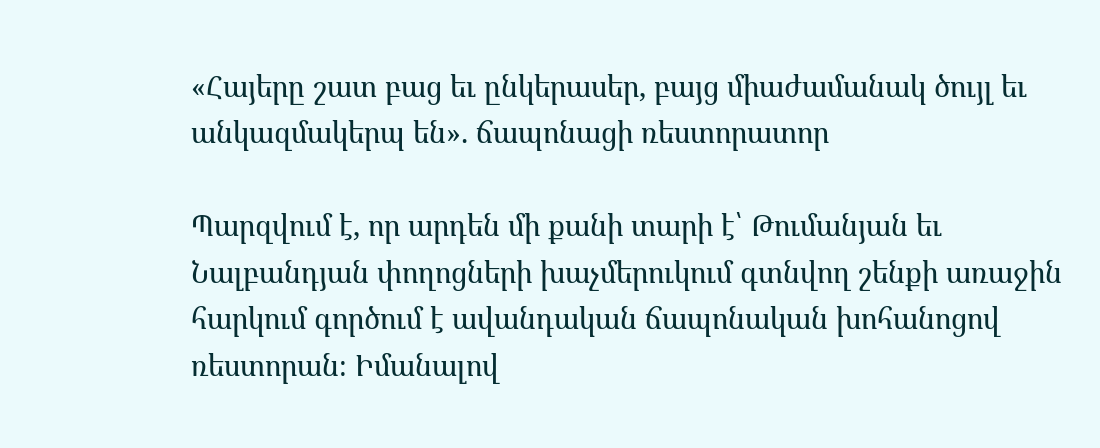«Հայերը շատ բաց եւ ընկերասեր, բայց միաժամանակ ծույլ եւ անկազմակերպ են». ճապոնացի ռեստորատոր

Պարզվում է, որ արդեն մի քանի տարի է՝ Թումանյան եւ Նալբանդյան փողոցների խաչմերուկում գտնվող շենքի առաջին հարկում գործում է ավանդական ճապոնական խոհանոցով ռեստորան։ Իմանալով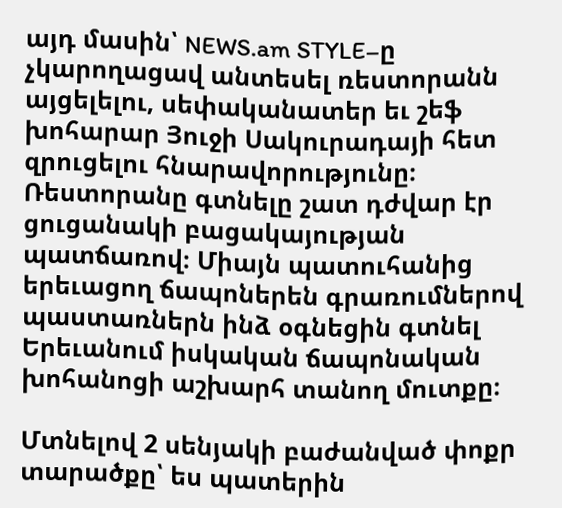այդ մասին՝ NEWS.am STYLE–ը չկարողացավ անտեսել ռեստորանն այցելելու, սեփականատեր եւ շեֆ խոհարար Յուջի Սակուրադայի հետ զրուցելու հնարավորությունը։ Ռեստորանը գտնելը շատ դժվար էր ցուցանակի բացակայության պատճառով։ Միայն պատուհանից երեւացող ճապոներեն գրառումներով պաստառներն ինձ օգնեցին գտնել Երեւանում իսկական ճապոնական խոհանոցի աշխարհ տանող մուտքը։

Մտնելով 2 սենյակի բաժանված փոքր տարածքը՝ ես պատերին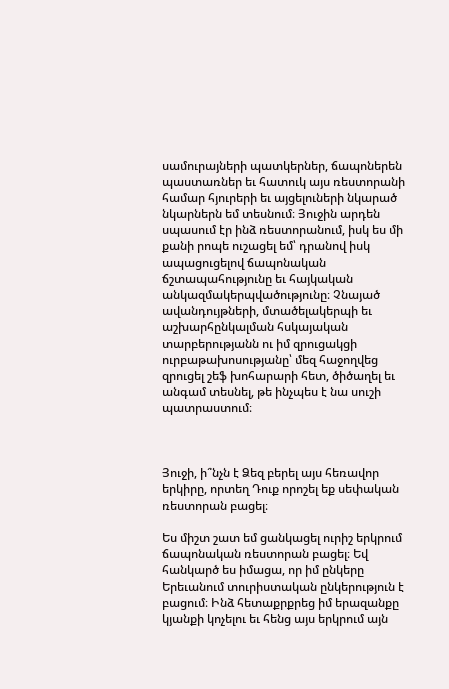սամուրայների պատկերներ, ճապոներեն պաստառներ եւ հատուկ այս ռեստորանի համար հյուրերի եւ այցելուների նկարած նկարներն եմ տեսնում։ Յուջին արդեն սպասում էր ինձ ռեստորանում, իսկ ես մի քանի րոպե ուշացել եմ՝ դրանով իսկ ապացուցելով ճապոնական ճշտապահությունը եւ հայկական անկազմակերպվածությունը։ Չնայած ավանդույթների, մտածելակերպի եւ աշխարհընկալման հսկայական տարբերությանն ու իմ զրուցակցի ուրբաթախոսությանը՝ մեզ հաջողվեց զրուցել շեֆ խոհարարի հետ, ծիծաղել եւ անգամ տեսնել, թե ինչպես է նա սուշի պատրաստում։



Յուջի, ի՞նչն է Ձեզ բերել այս հեռավոր երկիրը, որտեղ Դուք որոշել եք սեփական ռեստորան բացել։

Ես միշտ շատ եմ ցանկացել ուրիշ երկրում ճապոնական ռեստորան բացել։ Եվ հանկարծ ես իմացա, որ իմ ընկերը Երեւանում տուրիստական ընկերություն է բացում։ Ինձ հետաքրքրեց իմ երազանքը կյանքի կոչելու եւ հենց այս երկրում այն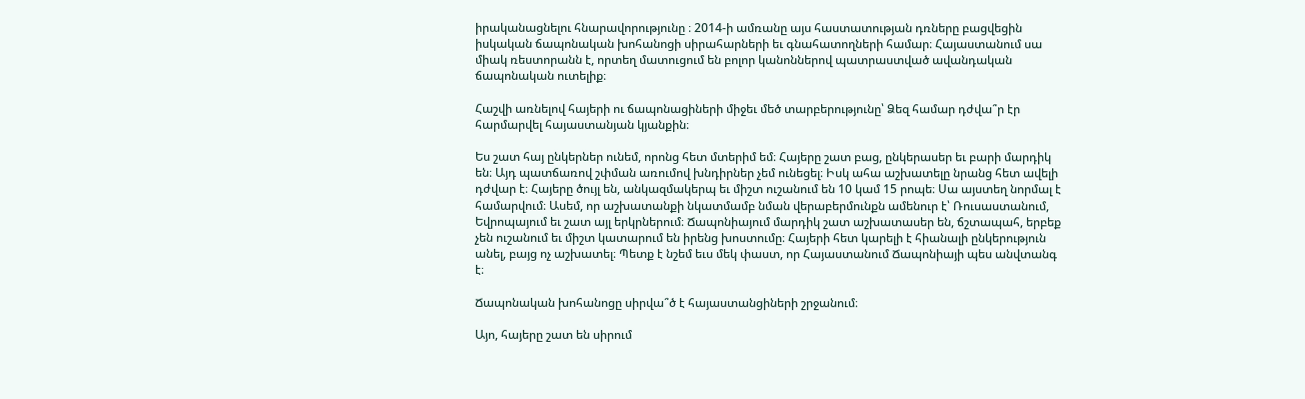իրականացնելու հնարավորությունը ։ 2014-ի ամռանը այս հաստատության դռները բացվեցին իսկական ճապոնական խոհանոցի սիրահարների եւ գնահատողների համար։ Հայաստանում սա միակ ռեստորանն է, որտեղ մատուցում են բոլոր կանոններով պատրաստված ավանդական ճապոնական ուտելիք։

Հաշվի առնելով հայերի ու ճապոնացիների միջեւ մեծ տարբերությունը՝ Ձեզ համար դժվա՞ր էր հարմարվել հայաստանյան կյանքին։

Ես շատ հայ ընկերներ ունեմ, որոնց հետ մտերիմ եմ։ Հայերը շատ բաց, ընկերասեր եւ բարի մարդիկ են։ Այդ պատճառով շփման առումով խնդիրներ չեմ ունեցել։ Իսկ ահա աշխատելը նրանց հետ ավելի դժվար է։ Հայերը ծույլ են, անկազմակերպ եւ միշտ ուշանում են 10 կամ 15 րոպե։ Սա այստեղ նորմալ է համարվում։ Ասեմ, որ աշխատանքի նկատմամբ նման վերաբերմունքն ամենուր է՝ Ռուսաստանում, Եվրոպայում եւ շատ այլ երկրներում։ Ճապոնիայում մարդիկ շատ աշխատասեր են, ճշտապահ, երբեք չեն ուշանում եւ միշտ կատարում են իրենց խոստումը։ Հայերի հետ կարելի է հիանալի ընկերություն անել, բայց ոչ աշխատել։ Պետք է նշեմ եւս մեկ փաստ, որ Հայաստանում Ճապոնիայի պես անվտանգ է։

Ճապոնական խոհանոցը սիրվա՞ծ է հայաստանցիների շրջանում։

Այո, հայերը շատ են սիրում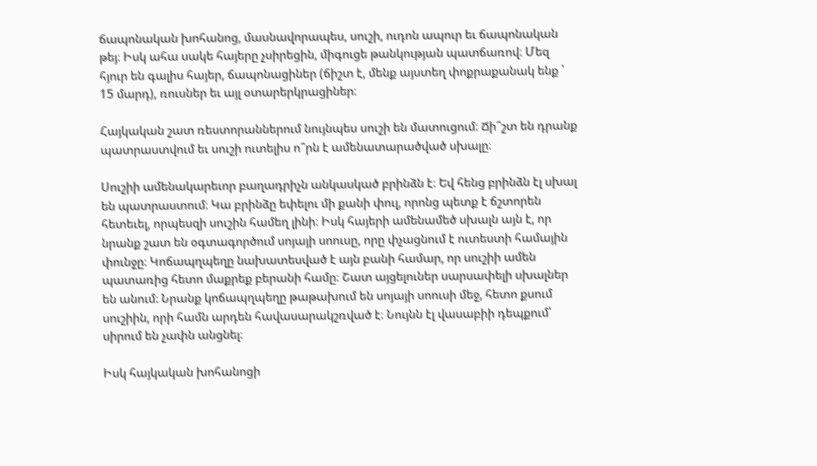ճապոնական խոհանոց, մասնավորապես, սուշի, ուդոն ապուր եւ ճապոնական թեյ։ Իսկ ահա սակե հայերը չսիրեցին, միգուցե թանկության պատճառով։ Մեզ հյուր են գալիս հայեր, ճապոնացիներ (ճիշտ է, մենք այստեղ փոքրաքանակ ենք ՝ 15 մարդ), ռուսներ եւ այլ օտարերկրացիներ։

Հայկական շատ ռեստորաններում նույնպես սուշի են մատուցում։ Ճի՞շտ են դրանք պատրաստվում եւ սուշի ուտելիս ո՞րն է ամենատարածված սխալը։

Սուշիի ամենակարեւոր բաղադրիչն անկասկած բրինձն է։ Եվ հենց բրինձն էլ սխալ են պատրաստում։ Կա բրինձը եփելու մի քանի փուլ, որոնց պետք է ճշտորեն հետեւել, որպեսզի սուշին համեղ լինի։ Իսկ հայերի ամենամեծ սխալն այն է, որ նրանք շատ են օգտագործում սոյայի սոուսը, որը փչացնում է ուտեստի համային փունջը։ Կոճապղպեղը նախատեսված է այն բանի համար, որ սուշիի ամեն պատառից հետո մաքրեք բերանի համը։ Շատ այցելուներ սարսափելի սխալներ են անում։ Նրանք կոճապղպեղը թաթախում են սոյայի սոուսի մեջ, հետո քսում սուշիին, որի համն արդեն հավասարակշռված է։ Նույնն էլ վասաբիի դեպքում՝ սիրում են չափն անցնել։

Իսկ հայկական խոհանոցի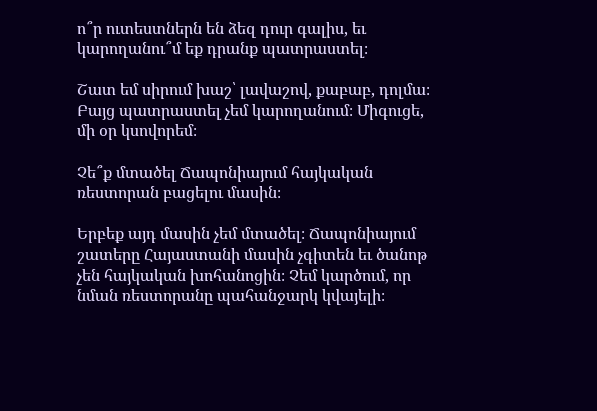ո՞ր ուտեստներն են ձեզ դուր գալիս, եւ կարողանու՞մ եք դրանք պատրաստել։

Շատ եմ սիրում խաշ՝ լավաշով, քաբաբ, դոլմա։ Բայց պատրաստել չեմ կարողանում։ Միգուցե, մի օր կսովորեմ։

Չե՞ք մտածել Ճապոնիայում հայկական ռեստորան բացելու մասին։

Երբեք այդ մասին չեմ մտածել։ Ճապոնիայում շատերը Հայաստանի մասին չգիտեն եւ ծանոթ չեն հայկական խոհանոցին։ Չեմ կարծում, որ նման ռեստորանը պահանջարկ կվայելի։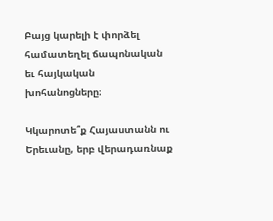Բայց կարելի է փորձել համատեղել ճապոնական եւ հայկական խոհանոցները։

Կկարոտե՞ք Հայաստանն ու Երեւանը, երբ վերադառնաք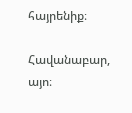հայրենիք։

Հավանաբար, այո։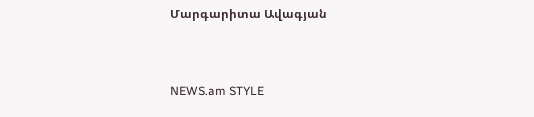Մարգարիտա Ավագյան


NEWS.am STYLE